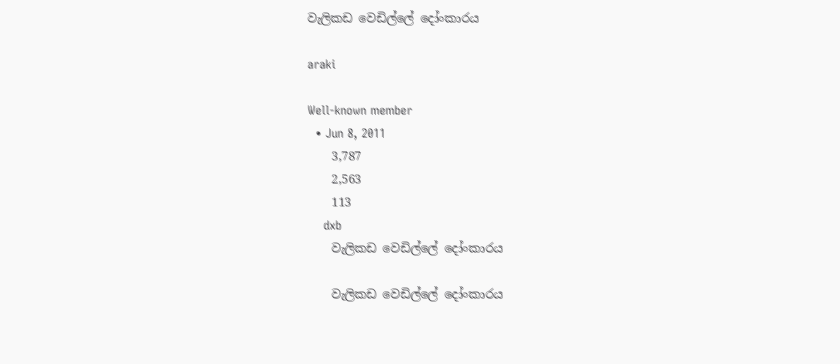වැලිකඩ වෙඩිල්ලේ දෝංකාරය

araki

Well-known member
  • Jun 8, 2011
    3,787
    2,563
    113
    dxb
    වැලිකඩ වෙඩිල්ලේ දෝංකාරය

    වැලිකඩ වෙඩිල්ලේ දෝංකාරය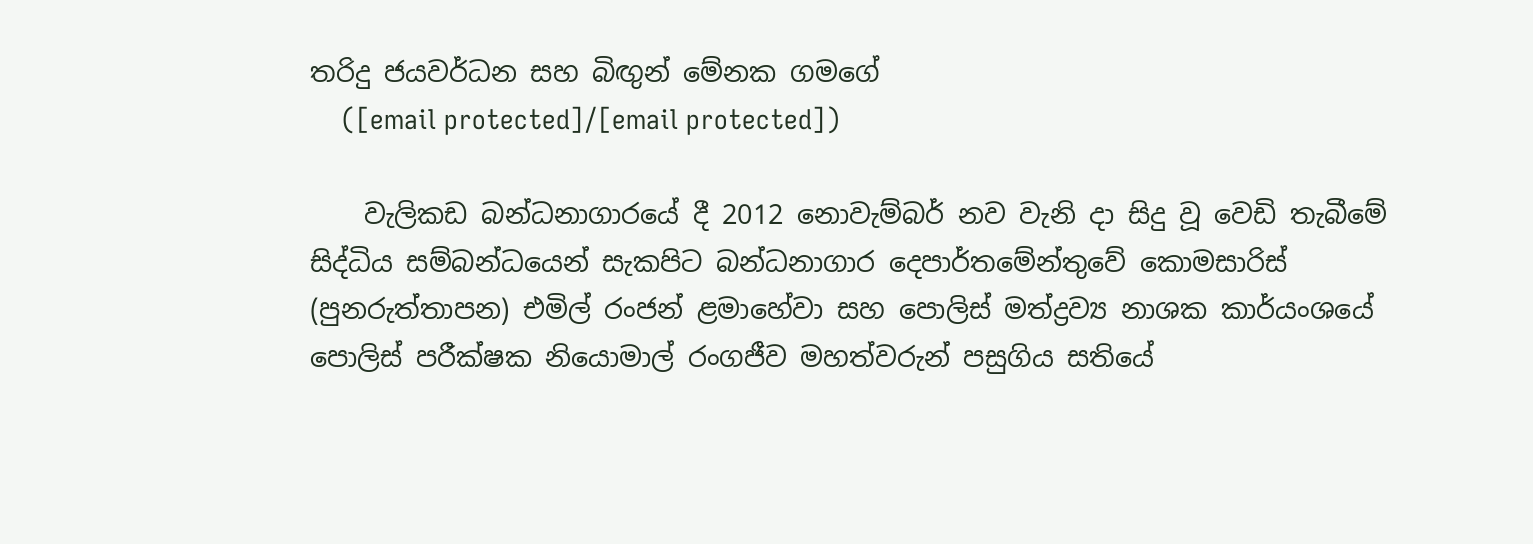තරිදු ජයවර්ධන සහ බිඟුන් මේනක ගමගේ
    ([email protected]/[email protected])

    වැලිකඩ බන්ධනාගාරයේ දී 2012 නොවැම්බර් නව වැනි දා සිදු වූ වෙඩි තැබීමේ සිද්ධිය සම්බන්ධයෙන් සැකපිට බන්ධනාගාර දෙපාර්තමේන්තුවේ කොමසාරිස් (පුනරුත්තාපන) එමිල් රංජන් ළමාහේවා සහ පොලිස් මත්ද්‍රව්‍ය නාශක කාර්යංශයේ පොලිස් පරීක්ෂක නියොමාල් රංගජීව මහත්වරුන් පසුගිය සතියේ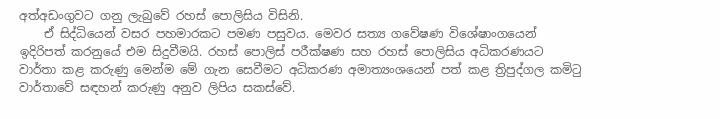අත්අඩංගුවට ගනු ලැබුවේ රහස් පොලිසිය විසිනි.
    ඒ සිද්ධියෙන් වසර පහමාරකට පමණ පසුවය. මෙවර සත්‍ය ගවේෂණ විශේෂාංගයෙන් ඉදිරිපත් කරනුයේ එම සිදුවීමයි. රහස් පොලිස් පරීක්ෂණ සහ රහස් පොලිසිය අධිකරණයට වාර්තා කළ කරුණු මෙන්ම මේ ගැන සෙවීමට අධිකරණ අමාත්‍යංශයෙන් පත් කළ ත්‍රිපුද්ගල කමිටු වාර්තාවේ සඳහන් කරුණු අනුව ලිපිය සකස්වේ.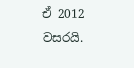ඒ 2012 වසරයි.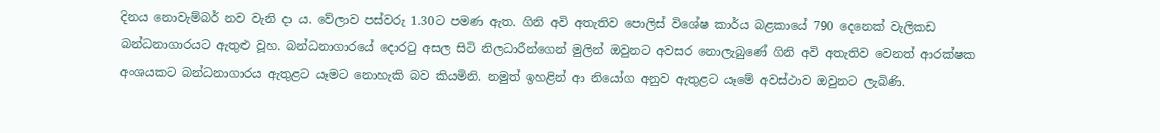දිනය නොවැම්බර් නව වැනි දා ය. වේලාව පස්වරු 1.30ට පමණ ඇත. ගිනි අවි අතැතිව පොලිස් විශේෂ කාර්ය බළකායේ 790 දෙනෙක් වැලිකඩ බන්ධනාගාරයට ඇතුළු වූහ. බන්ධනාගාරයේ දොරටු අසල සිටි නිලධාරීන්ගෙන් මුලින් ඔවුනට අවසර නොලැබුණේ ගිනි අවි අතැතිව වෙනත් ආරක්ෂක අංශයකට බන්ධනාගාරය ඇතුළට යෑමට නොහැකි බව කියමිනි. නමුත් ඉහළින් ආ නියෝග අනුව ඇතුළට යෑමේ අවස්ථාව ඔවුනට ලැබිණි.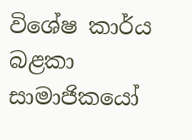විශේෂ කාර්ය බළකා සාමාජිකයෝ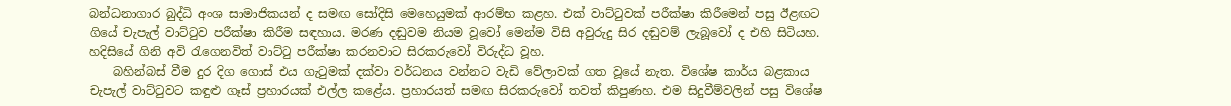බන්ධනාගාර බුද්ධි අංශ සාමාජිකයන් ද සමඟ සෝදිසි මෙහෙයුමක් ආරම්භ කළහ. එක් වාට්ටුවක් පරීක්ෂා කිරීමෙන් පසු ඊළඟට ගියේ චැපැල් වාට්ටුව පරීක්ෂා කිරීම සඳහාය. මරණ දඬුවම නියම වූවෝ මෙන්ම විසි අවුරුදු සිර දඬුවම් ලැබූවෝ ද එහි සිටියහ. හදිසියේ ගිනි අවි රැගෙනවිත් වාට්ටු පරීක්ෂා කරනවාට සිරකරුවෝ විරුද්ධ වූහ.
    බහින්බස් වීම දුර දිග ගොස් එය ගැටුමක් දක්වා වර්ධනය වන්නට වැඩි වේලාවක් ගත වූයේ නැත. විශේෂ කාර්ය බළකාය චැපැල් වාට්ටුවට කඳුළු ගෑස් ප්‍රහාරයක් එල්ල කළේය. ප්‍රහාරයත් සමඟ සිරකරුවෝ තවත් කිපුණහ. එම සිදුවීම්වලින් පසු විශේෂ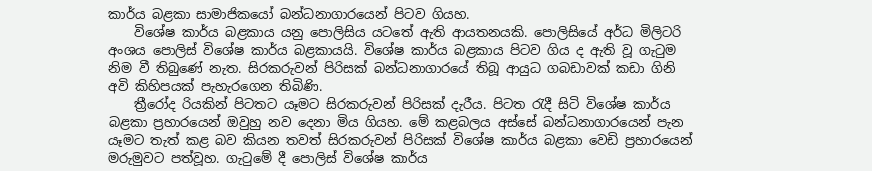කාර්ය බළකා සාමාජිකයෝ බන්ධනාගාරයෙන් පිටව ගියහ.
    විශේෂ කාර්ය බළකාය යනු පොලිසිය යටතේ ඇති ආයතනයකි. පොලිසියේ අර්ධ මිලිටරි අංශය පොලිස් විශේෂ කාර්ය බළකායයි. විශේෂ කාර්ය බළකාය පිටව ගිය ද ඇති වූ ගැටුම නිම වී තිබුණේ නැත. සිරකරුවන් පිරිසක් බන්ධනාගාරයේ තිබූ ආයුධ ගබඩාවක් කඩා ගිනි අවි කිහිපයක් පැහැරගෙන තිබිණි.
    ත්‍රීරෝද රියකින් පිටතට යෑමට සිරකරුවන් පිරිසක් දැරීය. පිටත රැදී සිටි විශේෂ කාර්ය බළකා ප්‍රහාරයෙන් ඔවුහු නව දෙනා මිය ගියහ. මේ කළබලය අස්සේ බන්ධනාගාරයෙන් පැන යෑමට තැත් කළ බව කියන තවත් සිරකරුවන් පිරිසක් විශේෂ කාර්ය බළකා වෙඩි ප්‍රහාරයෙන් මරුමුවට පත්වූහ. ගැටුමේ දී පොලිස් විශේෂ කාර්ය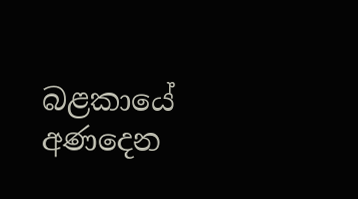බළකායේ අණදෙන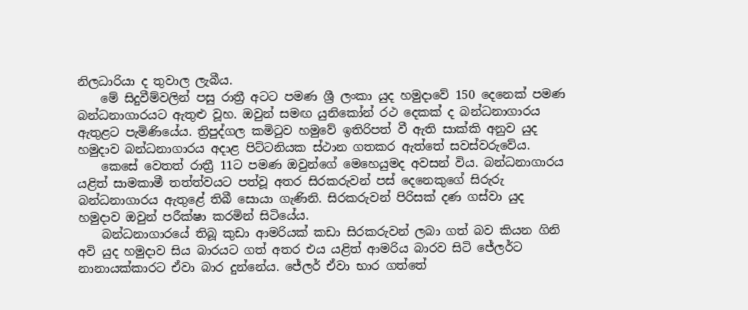නිලධාරියා ද තුවාල ලැබීය.
    මේ සිදුවීම්වලින් පසු රාත්‍රී අටට පමණ ශ්‍රී ලංකා යුද හමුදාවේ 150 දෙනෙක් පමණ බන්ධනාගාරයට ඇතුළු වූහ. ඔවුන් සමඟ යුනිකෝන් රථ දෙකක් ද බන්ධනාගාරය ඇතුළට පැමිණියේය. ත්‍රිපුද්ගල කමිටුව හමුවේ ඉතිරිපත් වී ඇති සාක්කි අනුව යුද හමුදාව බන්ධනාගාරය අදාළ පිට්ටනියක ස්ථාන ගතකර ඇත්තේ සවස්වරුවේය.
    කෙසේ වෙතත් රාත්‍රී 11ට පමණ ඔවුන්ගේ මෙහෙයුමද අවසන් විය. බන්ධනාගාරය යළිත් සාමකාමී තත්ත්වයට පත්වූ අතර සිරකරුවන් පස් දෙනෙකුගේ සිරුරු බන්ධනාගාරය ඇතුළේ තිබී සොයා ගැණිනි. සිරකරුවන් පිරිසක් දණ ගස්වා යුද හමුදාව ඔවුන් පරීක්ෂා කරමින් සිටියේය.
    බන්ධනාගාරයේ තිබූ කුඩා ආමරියක් කඩා සිරකරුවන් ලබා ගත් බව කියන ගිනි අවි යුද හමුදාව සිය බාරයට ගත් අතර එය යළිත් ආමරිය බාරව සිටි ජේලර්ට නානායක්කාරට ඒවා බාර දුන්නේය. ජේලර් ඒවා භාර ගත්තේ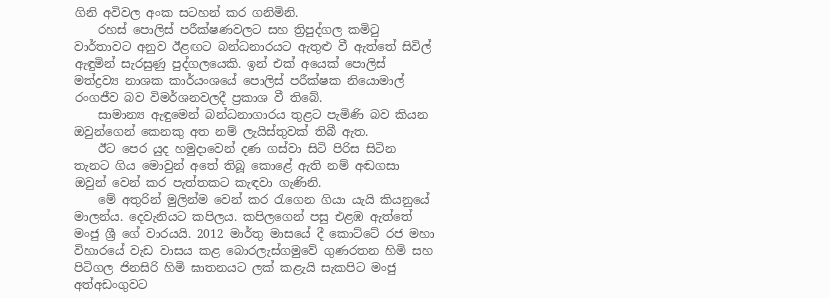ගිනි අවිවල අංක සටහන් කර ගනිමිනි.
    රහස් පොලිස් පරීක්ෂණවලට සහ ත්‍රිපුද්ගල කමිටු වාර්තාවට අනුව ඊළඟට බන්ධනාරයට ඇතුළු වී ඇත්තේ සිවිල් ඇඳුමින් සැරසුණු පුද්ගලයෙකි. ඉන් එක් අයෙක් පොලිස් මත්ද්‍රව්‍ය නාශක කාර්යංශයේ පොලිස් පරීක්ෂක නියොමාල් රංගජීව බව විමර්ශනවලදී ප්‍රකාශ වී තිබේ.
    සාමාන්‍ය ඇඳුමෙන් බන්ධනාගාරය තුළට පැමිණි බව කියන ඔවුන්ගෙන් කෙනකු අත නම් ලැයිස්තුවක් තිබී ඇත.
    ඊට පෙර යුද හමුදාවෙන් දණ ගස්වා සිටි පිරිස සිටින තැනට ගිය මොවුන් අතේ තිබූ කොළේ ඇති නම් අඬගසා ඔවුන් වෙන් කර පැත්තකට කැඳවා ගැණිනි.
    මේ අතුරින් මුලින්ම වෙන් කර රැගෙන ගියා යැයි කියනුයේ මාලන්ය. දෙවැනියට කපිලය. කපිලගෙන් පසු එළඹ ඇත්තේ මංජු ශ්‍රී ගේ වාරයයි. 2012 මාර්තු මාසයේ දී කොට්ටේ රජ මහා විහාරයේ වැඩ වාසය කළ බොරලැස්ගමුවේ ගුණරතන හිමි සහ පිටිගල ජිනසිරි හිමි ඝාතනයට ලක් කළැයි සැකපිට මංජු අත්අඩංගුවට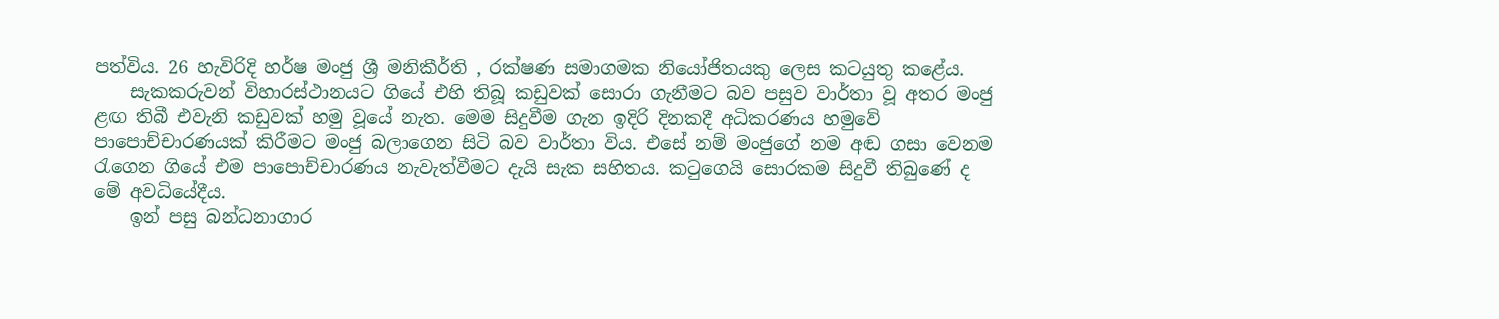පත්විය. 26 හැවිරිදි හර්ෂ මංජු ශ්‍රී මනිකීර්ති , රක්ෂණ සමාගමක නියෝජිතයකු ලෙස කටයුතු කළේය.
    සැකකරුවන් විහාරස්ථානයට ගියේ එහි තිබූ කඩුවක් සොරා ගැනීමට බව පසුව වාර්තා වූ අතර මංජු ළඟ තිබී එවැනි කඩුවක් හමු වූයේ නැත. මෙම සිදුවීම ගැන ඉදිරි දිනකදී අධිකරණය හමුවේ පාපොච්චාරණයක් කිරීමට මංජු බලාගෙන සිටි බව වාර්තා විය. එසේ නම් මංජුගේ නම අඬ ගසා වෙනම රැගෙන ගියේ එම පාපොච්චාරණය නැවැත්වීමට දැයි සැක සහිතය. කටුගෙයි සොරකම සිදුවී තිබුණේ ද මේ අවධියේදීය.
    ඉන් පසු බන්ධනාගාර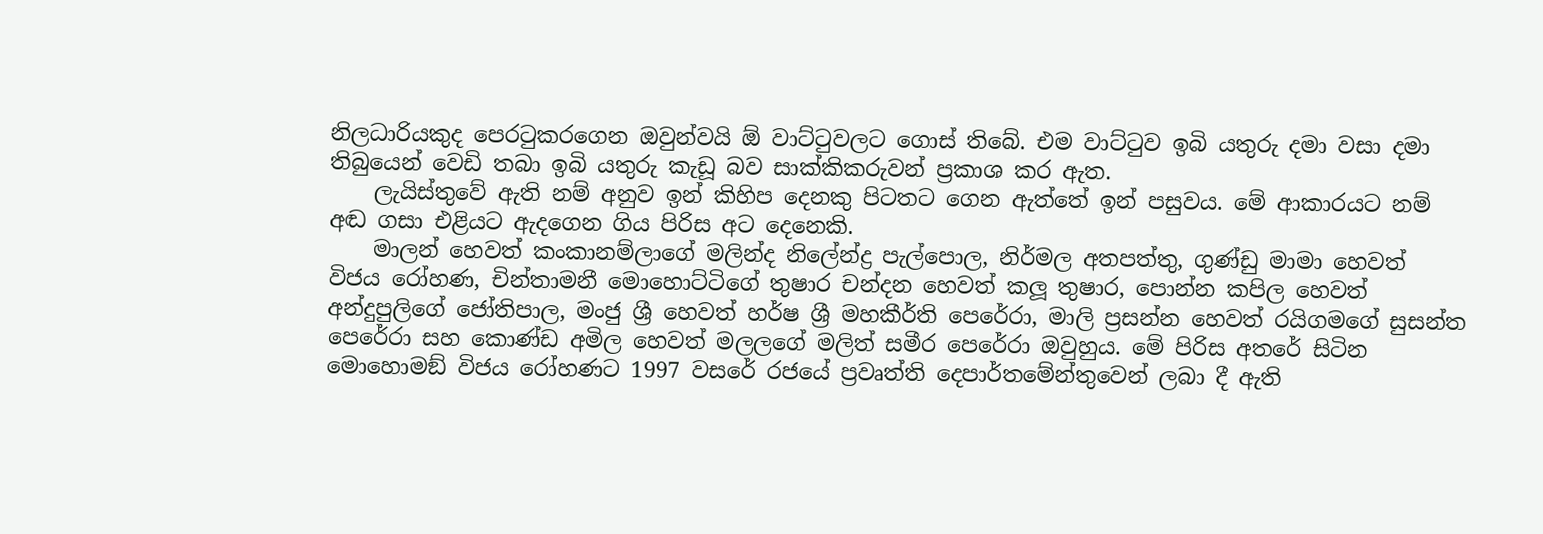නිලධාරියකුද පෙරටුකරගෙන ඔවුන්වයි ඕ වාට්ටුවලට ගොස් තිබේ. එම වාට්ටුව ඉබි යතුරු දමා වසා දමා තිබුයෙන් වෙඩි තබා ඉබි යතුරු කැඩූ බව සාක්කිකරුවන් ප්‍රකාශ කර ඇත.
    ලැයිස්තුවේ ඇති නම් අනුව ඉන් කිහිප දෙනකු පිටතට ගෙන ඇත්තේ ඉන් පසුවය. මේ ආකාරයට නම් අඬ ගසා එළියට ඇදගෙන ගිය පිරිස අට දෙනෙකි.
    මාලන් හෙවත් කංකානම්ලාගේ මලින්ද නිලේන්ද්‍ර පැල්පොල, නිර්මල අතපත්තු, ගුණ්ඩු මාමා හෙවත් විජය රෝහණ, චින්තාමනී මොහොට්ටිගේ තුෂාර චන්දන හෙවත් කලූ තුෂාර, පොන්න කපිල හෙවත් අන්දුපුලිගේ ජෝතිපාල, මංජු ශ්‍රී හෙවත් හර්ෂ ශ්‍රී මහකීර්ති පෙරේරා, මාලි ප්‍රසන්න හෙවත් රයිගමගේ සුසන්ත පෙරේරා සහ කොණ්ඩ අමිල හෙවත් මලලගේ මලිත් සමීර පෙරේරා ඔවුහුය. මේ පිරිස අතරේ සිටින මොහොමඞ් විජය රෝහණට 1997 වසරේ රජයේ ප්‍රවෘත්ති දෙපාර්තමේන්තුවෙන් ලබා දී ඇති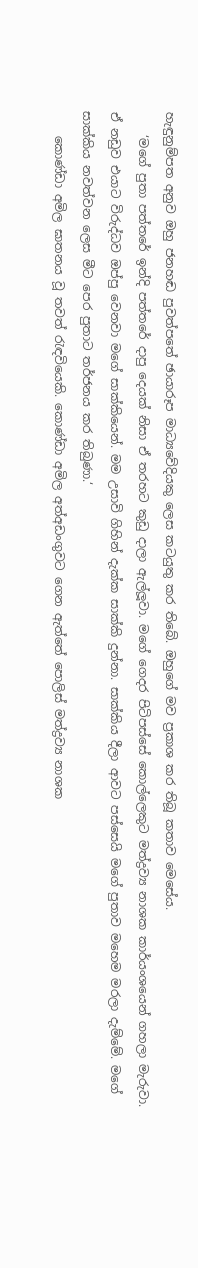හැඳුනුම්පත අනුව ඔහු ජනහඬ පුවත්පතේ ඡායාරූප මාධ්‍යවේදියකු ලෙස කටයුතු කර තිබේ. ඔහුගේ මව ප්‍රකාශ කර තිබූ කතාව මෙසේය.
    ‘මගේ පුතා පත්තරේ ඉන්දි පත්තරේ දාපු දෙයක් නිසා ඒ තරහට කුඩු දාලා ඇල්ලූවා. මගේ ගෙදර පිටිපස්සේ කොල්ලෙකුට මත්ද්‍රව්‍ය නාශක කාර්යංශයෙන් ගහලා මැරුවා. ඒ නඩුව එයාට විරුද්ධව ඔප්පු වෙනවා මගේ සාක්කියෙන්. මම උසාවි ගිහින් දැක්ක සාක්කි දුන්නා. සාක්කිය දීලා ආවට පස්සෙයි මගේ පුතාව මහෙම මරලා දැම්මේ. මගේ සාක්කිය නවත්වන ලෙස මීට පෙර පුතාට තර්ජනය කර තිබුණා.‘
    කොණ්ඩා අමිල ඝාතනය වූ තවත් රැඳවියෙකි. කොණ්ඩා අමිල අත්අඩංගුවට ගෙන ඇත්තේ පොලිස් මත්ද්‍රව්‍ය නාශක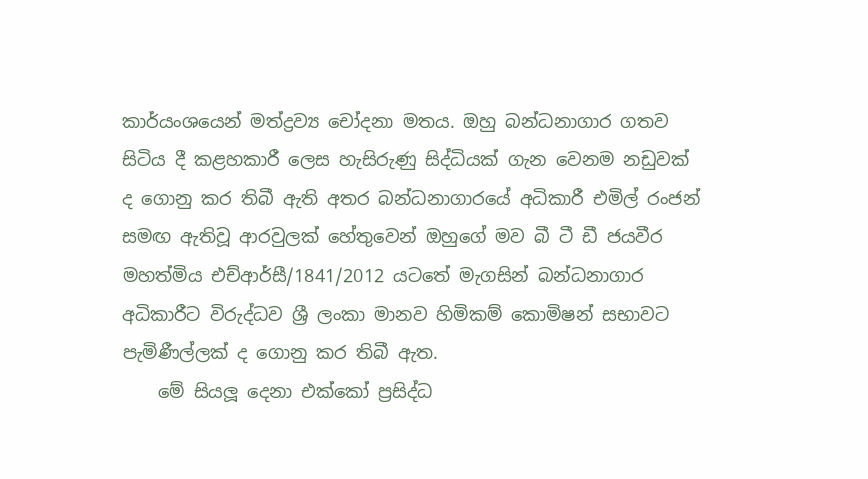කාර්යංශයෙන් මත්ද්‍රව්‍ය චෝදනා මතය. ඔහු බන්ධනාගාර ගතව සිටිය දී කළහකාරී ලෙස හැසිරුණු සිද්ධියක් ගැන වෙනම නඩුවක් ද ගොනු කර තිබී ඇති අතර බන්ධනාගාරයේ අධිකාරී එමිල් රංජන් සමඟ ඇතිවූ ආරවුලක් හේතුවෙන් ඔහුගේ මව බී ටී ඩී ජයවීර මහත්මිය එච්ආර්සී/1841/2012 යටතේ මැගසින් බන්ධනාගාර අධිකාරීට විරුද්ධව ශ්‍රී ලංකා මානව හිමිකම් කොමිෂන් සභාවට පැමිණීල්ලක් ද ගොනු කර තිබී ඇත.
    මේ සියලූ දෙනා එක්කෝ ප්‍රසිද්ධ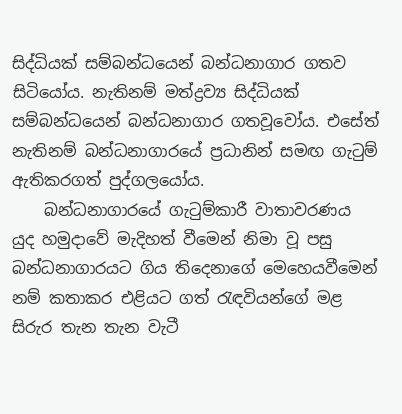සිද්ධියක් සම්බන්ධයෙන් බන්ධනාගාර ගතව සිටියෝය. නැතිනම් මත්ද්‍රව්‍ය සිද්ධියක් සම්බන්ධයෙන් බන්ධනාගාර ගතවූවෝය. එසේත් නැතිනම් බන්ධනාගාරයේ ප්‍රධානින් සමඟ ගැටුම් ඇතිකරගත් පුද්ගලයෝය.
    බන්ධනාගාරයේ ගැටුම්කාරී වාතාවරණය යුද හමුදාවේ මැදිහත් වීමෙන් නිමා වූ පසු බන්ධනාගාරයට ගිය තිදෙනාගේ මෙහෙයවීමෙන් නම් කතාකර එළියට ගත් රැඳවියන්ගේ මළ සිරුර තැන තැන වැටී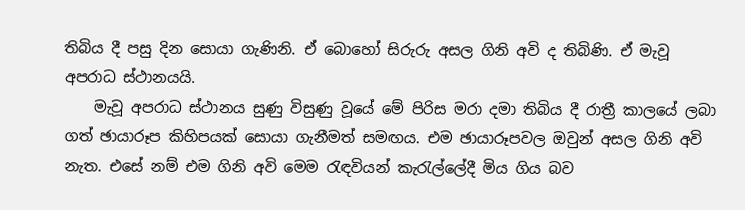තිබිය දී පසු දින සොයා ගැණිනි. ඒ බොහෝ සිරුරු අසල ගිනි අවි ද තිබිණි. ඒ මැවූ අපරාධ ස්ථානයයි.
    මැවූ අපරාධ ස්ථානය සුණු විසුණු වූයේ මේ පිරිස මරා දමා තිබිය දී රාත්‍රී කාලයේ ලබා ගත් ඡායාරූප කිහිපයක් සොයා ගැනීමත් සමඟය. එම ඡායාරූපවල ඔවුන් අසල ගිනි අවි නැත. එසේ නම් එම ගිනි අවි මෙම රැඳවියන් කැරැල්ලේදී මිය ගිය බව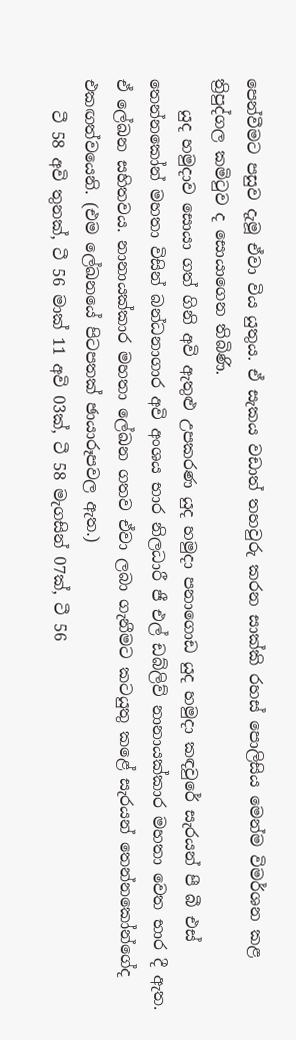පෙන්වීමට පසුව දැමූ ඒවා විය යුතුය. ඒ සැකය වඩාත් තහවුරු කරන සාක්කි රහස් පොලිසිය මෙන්ම විමර්ශන කළ ත්‍රිපුද්ගල කමිටුව ද සොයාගෙන තිබිණි.
    යුද හමුදාව සොයා ගත් ගිනි අවි ඇතුළු උපකරණ යුද හමුදා පනාගොඩ යුද හමුදා කඳවුරේ සැරයන් පී බී එස් තෙන්නකෝන් මහතා විසින් බන්ධනාගාර අවි අංශය භාර නිලධාරී ජී එල් ඩබ්ලිව් නානායක්කාර මහතා වෙත භාර දී ඇත. ඒ ලේඛන සහිතවය. නානායක්කාර මහතා ලේඛන ගතව ඒවා ලබා ගැනීමට කටයුතු කළේ සැරයන් තෙන්නකෝන්ගේද එකඟත්වයෙනි. (එම ලේඛනයේ පිටපතක් ඡායාරූපවල ඇත.)
    ටී 58 අවි තුනක්, ටී 56 මාක් 11 අවි 03ක්, ටී 58 මැගසින් 07ක්, ටී 56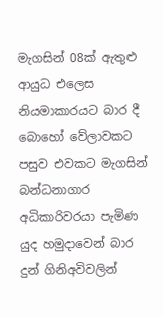මැගසින් 08ක් ඇතුළු ආයුධ එලෙස නියමාකාරයට බාර දී බොහෝ වේලාවකට පසුව එවකට මැගසින් බන්ධනාගාර අධිකාරිවරයා පැමිණ යුද හමුදාවෙන් බාර දුන් ගිනිඅවිවලින්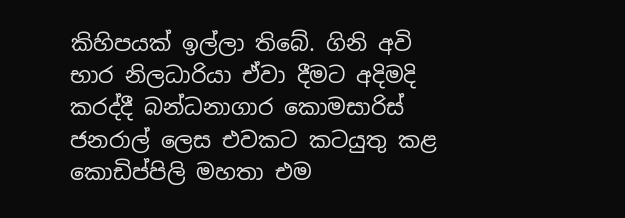කිහිපයක් ඉල්ලා තිබේ. ගිනි අවි භාර නිලධාරියා ඒවා දීමට අදිමදි කරද්දී බන්ධනාගාර කොමසාරිස් ජනරාල් ලෙස එවකට කටයුතු කළ කොඩිප්පිලි මහතා එම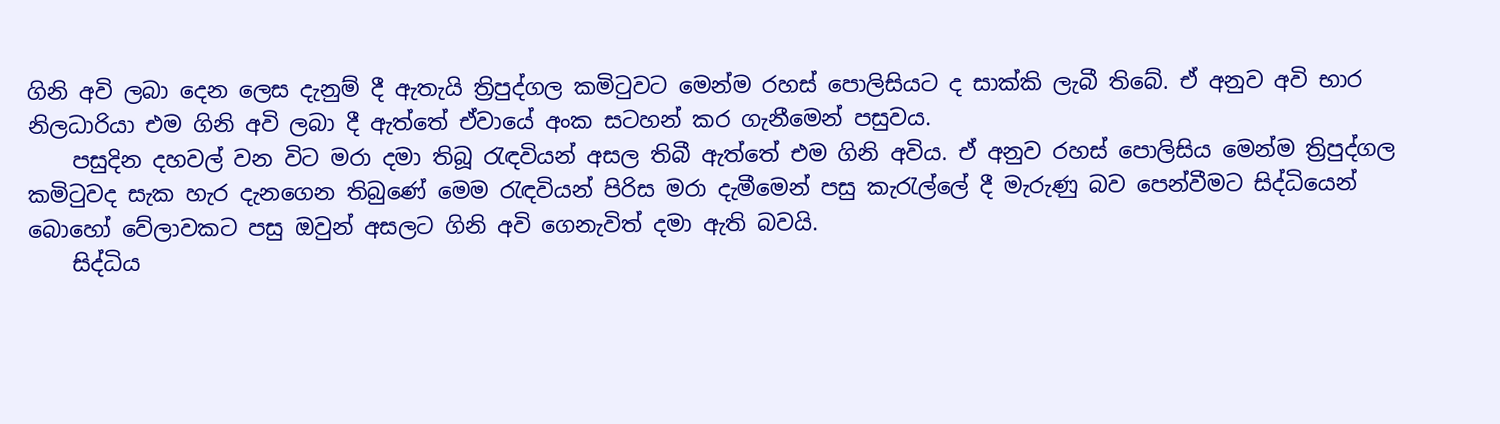ගිනි අවි ලබා දෙන ලෙස දැනුම් දී ඇතැයි ත්‍රිපුද්ගල කමිටුවට මෙන්ම රහස් පොලිසියට ද සාක්කි ලැබී තිබේ. ඒ අනුව අවි භාර නිලධාරියා එම ගිනි අවි ලබා දී ඇත්තේ ඒවායේ අංක සටහන් කර ගැනීමෙන් පසුවය.
    පසුදින දහවල් වන විට මරා දමා තිබූ රැඳවියන් අසල තිබී ඇත්තේ එම ගිනි අවිය. ඒ අනුව රහස් පොලිසිය මෙන්ම ත්‍රිපුද්ගල කමිටුවද සැක හැර දැනගෙන තිබුණේ මෙම රැඳවියන් පිරිස මරා දැමීමෙන් පසු කැරැල්ලේ දී මැරුණු බව පෙන්වීමට සිද්ධියෙන් බොහෝ වේලාවකට පසු ඔවුන් අසලට ගිනි අවි ගෙනැවිත් දමා ඇති බවයි.
    සිද්ධිය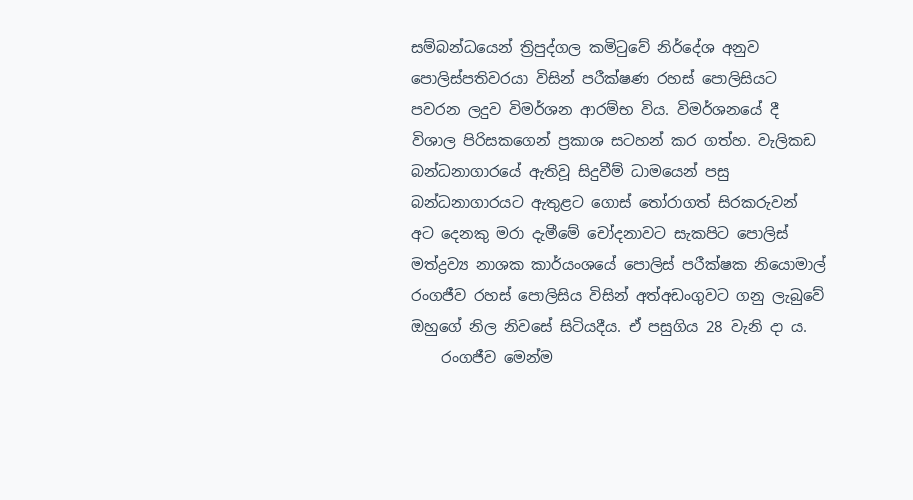සම්බන්ධයෙන් ත්‍රිපුද්ගල කමිටුවේ නිර්දේශ අනුව පොලිස්පතිවරයා විසින් පරීක්ෂණ රහස් පොලිසියට පවරන ලදුව විමර්ශන ආරම්භ විය. විමර්ශනයේ දී විශාල පිරිසකගෙන් ප්‍රකාශ සටහන් කර ගත්හ. වැලිකඩ බන්ධනාගාරයේ ඇතිවූ සිදුවීම් ධාමයෙන් පසු බන්ධනාගාරයට ඇතුළට ගොස් තෝරාගත් සිරකරුවන් අට දෙනකු මරා දැමීමේ චෝදනාවට සැකපිට පොලිස් මත්ද්‍රව්‍ය නාශක කාර්යංශයේ පොලිස් පරීක්ෂක නියොමාල් රංගජීව රහස් පොලිසිය විසින් අත්අඩංගුවට ගනු ලැබුවේ ඔහුගේ නිල නිවසේ සිටියදීය. ඒ පසුගිය 28 වැනි දා ය.
    රංගජීව මෙන්ම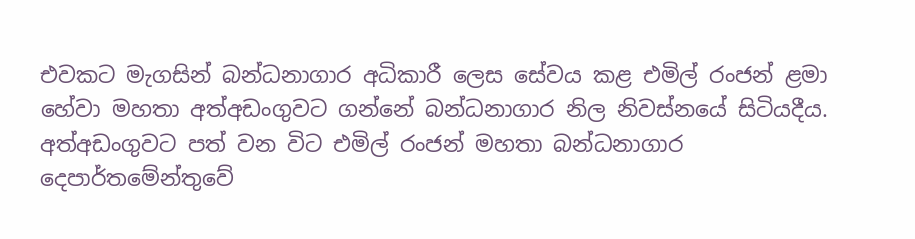එවකට මැගසින් බන්ධනාගාර අධිකාරී ලෙස සේවය කළ එමිල් රංජන් ළමා හේවා මහතා අත්අඩංගුවට ගන්නේ බන්ධනාගාර නිල නිවස්නයේ සිටියදීය. අත්අඩංගුවට පත් වන විට එමිල් රංජන් මහතා බන්ධනාගාර දෙපාර්තමේන්තුවේ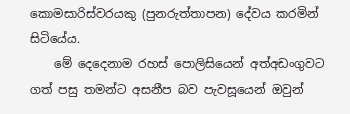කොමසාරිස්වරයකු (පුනරුත්තාපන) දේවය කරමින් සිටියේය.
    මේ දෙදෙනාම රහස් පොලිසියෙන් අත්අඩංගුවට ගත් පසු තමන්ට අසනීප බව පැවසූයෙන් ඔවුන්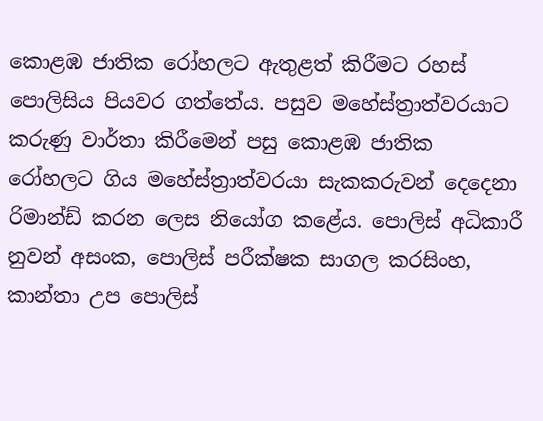කොළඹ ජාතික රෝහලට ඇතුළත් කිරීමට රහස් පොලිසිය පියවර ගත්තේය. පසුව මහේස්ත්‍රාත්වරයාට කරුණු වාර්තා කිරීමෙන් පසු කොළඹ ජාතික රෝහලට ගිය මහේස්ත්‍රාත්වරයා සැකකරුවන් දෙදෙනා රිමාන්ඩ් කරන ලෙස නියෝග කළේය. පොලිස් අධිකාරී නුවන් අසංක, පොලිස් පරීක්ෂක සාගල කරසිංහ, කාන්තා උප පොලිස්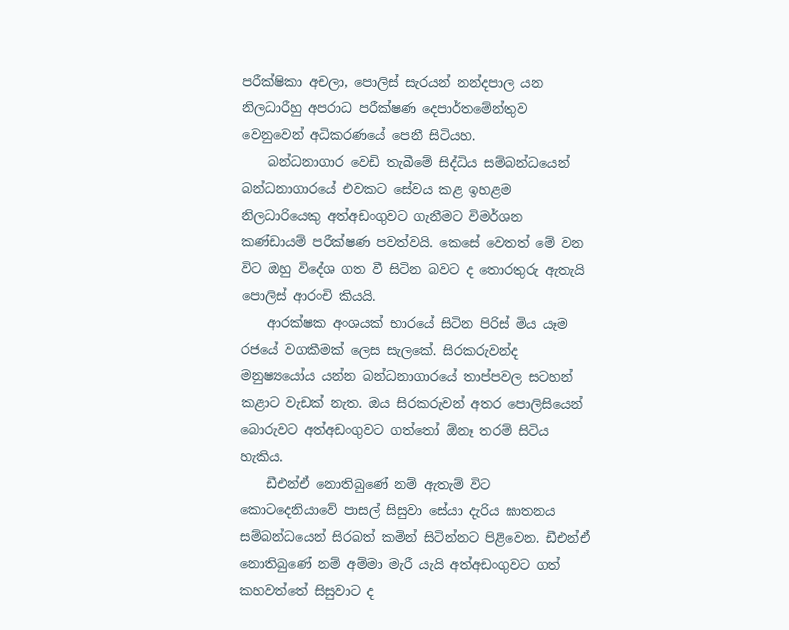පරීක්ෂිකා අචලා, පොලිස් සැරයන් නන්දපාල යන නිලධාරීහු අපරාධ පරීක්ෂණ දෙපාර්තමේන්තුව වෙනුවෙන් අධිකරණයේ පෙනී සිටියහ.
    බන්ධනාගාර වෙඩි තැබීමේ සිද්ධිය සම්බන්ධයෙන් බන්ධනාගාරයේ එවකට සේවය කළ ඉහළම නිලධාරියෙකු අත්අඩංගුවට ගැනීමට විමර්ශන කණ්ඩායම් පරීක්ෂණ පවත්වයි. කෙසේ වෙතත් මේ වන විට ඔහු විදේශ ගත වී සිටින බවට ද තොරතුරු ඇතැයි පොලිස් ආරංචි කියයි.
    ආරක්ෂක අංශයක් භාරයේ සිටින පිරිස් මිය යෑම රජයේ වගකීමක් ලෙස සැලකේ. සිරකරුවන්ද මනුෂ්‍යයෝය යන්න බන්ධනාගාරයේ තාප්පවල සටහන් කළාට වැඩක් නැත. ඔය සිරකරුවන් අතර පොලිසියෙන් බොරුවට අත්අඩංගුවට ගත්තෝ ඕනෑ තරම් සිටිය හැකිය.
    ඩීඑන්ඒ නොතිබුණේ නම් ඇතැම් විට කොටදෙනියාවේ පාසල් සිසුවා සේයා දැරිය ඝාතනය සම්බන්ධයෙන් සිරබත් කමින් සිටින්නට පිළිවෙන. ඩීඑන්ඒ නොතිබුණේ නම් අම්මා මැරී යැයි අත්අඩංගුවට ගත් කහවත්තේ සිසුවාට ද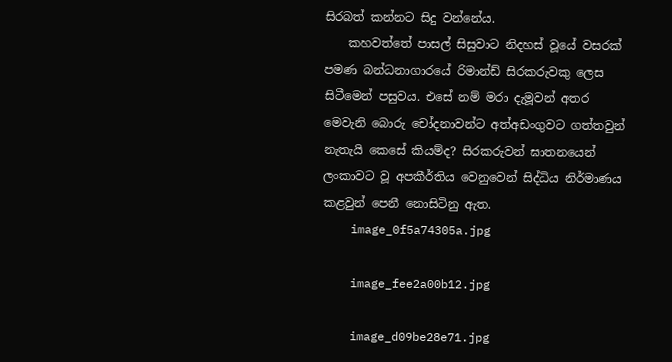සිරබත් කන්නට සිදු වන්නේය.
    කහවත්තේ පාසල් සිසුවාට නිදහස් වූයේ වසරක් පමණ බන්ධනාගාරයේ රිමාන්ඩ් සිරකරුවකු ලෙස සිටීමෙන් පසුවය. එසේ නම් මරා දැමූවන් අතර මෙවැනි බොරු චෝදනාවන්ට අත්අඩංගුවට ගත්තවුන් නැතැයි කෙසේ කියම්ද? සිරකරුවන් ඝාතනයෙන් ලංකාවට වූ අපකීර්තිය වෙනුවෙන් සිද්ධිය නිර්මාණය කළවුන් පෙනී නොසිටිනු ඇත.
    image_0f5a74305a.jpg

    image_fee2a00b12.jpg

    image_d09be28e71.jpg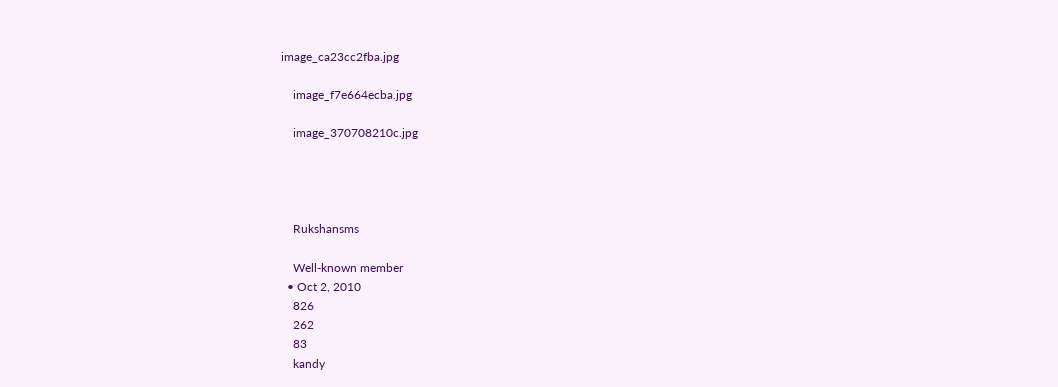image_ca23cc2fba.jpg

    image_f7e664ecba.jpg

    image_370708210c.jpg




    Rukshansms

    Well-known member
  • Oct 2, 2010
    826
    262
    83
    kandy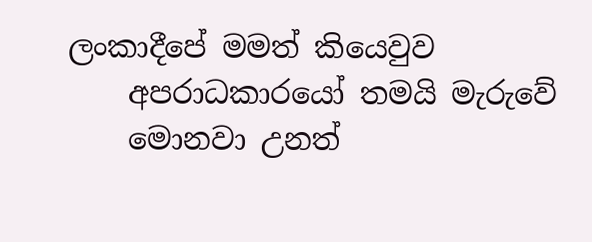ලංකාදීපේ මමත් කියෙවුව
    අපරාධකාරයෝ තමයි මැරුවේ
    මොනවා උනත්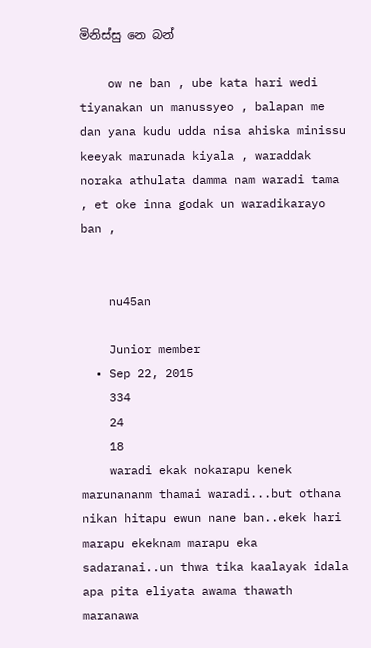මිනිස්සු නෙ බන්

    ow ne ban , ube kata hari wedi tiyanakan un manussyeo , balapan me dan yana kudu udda nisa ahiska minissu keeyak marunada kiyala , waraddak noraka athulata damma nam waradi tama , et oke inna godak un waradikarayo ban ,


    nu45an

    Junior member
  • Sep 22, 2015
    334
    24
    18
    waradi ekak nokarapu kenek marunananm thamai waradi...but othana nikan hitapu ewun nane ban..ekek hari marapu ekeknam marapu eka sadaranai..un thwa tika kaalayak idala apa pita eliyata awama thawath maranawa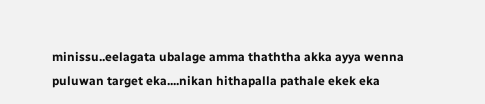minissu..eelagata ubalage amma thaththa akka ayya wenna puluwan target eka....nikan hithapalla pathale ekek eka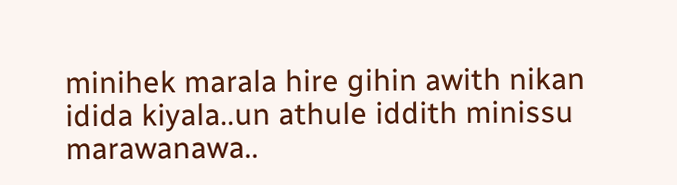minihek marala hire gihin awith nikan idida kiyala..un athule iddith minissu marawanawa..